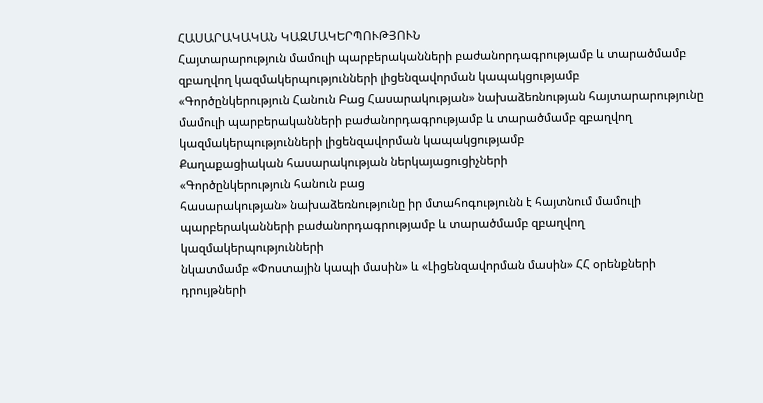ՀԱՍԱՐԱԿԱԿԱՆ ԿԱԶՄԱԿԵՐՊՈՒԹՅՈՒՆ
Հայտարարություն մամուլի պարբերականների բաժանորդագրությամբ և տարածմամբ զբաղվող կազմակերպությունների լիցենզավորման կապակցությամբ
«Գործընկերություն Հանուն Բաց Հասարակության» նախաձեռնության հայտարարությունը
մամուլի պարբերականների բաժանորդագրությամբ և տարածմամբ զբաղվող
կազմակերպությունների լիցենզավորման կապակցությամբ
Քաղաքացիական հասարակության ներկայացուցիչների
«Գործընկերություն հանուն բաց
հասարակության» նախաձեռնությունը իր մտահոգությունն է հայտնում մամուլի
պարբերականների բաժանորդագրությամբ և տարածմամբ զբաղվող կազմակերպությունների
նկատմամբ «Փոստային կապի մասին» և «Լիցենզավորման մասին» ՀՀ օրենքների դրույթների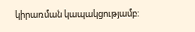կիրառման կապակցությամբ: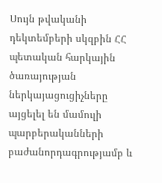Սույն թվականի դեկտեմբերի սկզբին ՀՀ պետական հարկային ծառայության
ներկայացուցիչները այցելել են մամուլի պարբերականների բաժանորդագրությամբ և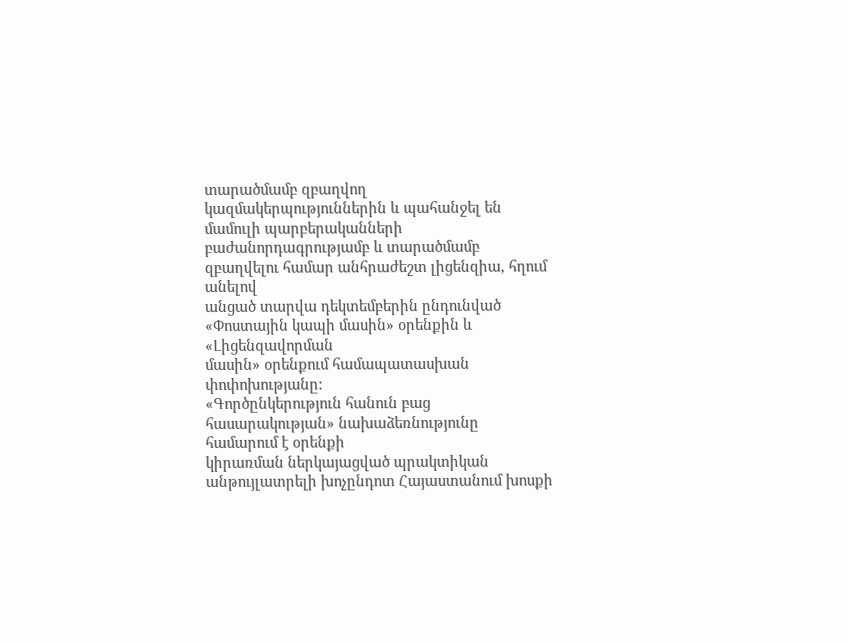տարածմամբ զբաղվող կազմակերպություններին և պահանջել են մամուլի պարբերականների
բաժանորդագրությամբ և տարածմամբ զբաղվելու համար անհրաժեշտ լիցենզիա, հղում անելով
անցած տարվա դեկտեմբերին ընդունված «Փոստային կապի մասին» օրենքին և «Լիցենզավորման
մասին» օրենքում համապատասխան փոփոխությանը:
«Գործընկերություն հանուն բաց հասարակության» նախաձեռնությունը համարում է օրենքի
կիրառման ներկայացված պրակտիկան անթույլատրելի խոչընդոտ Հայաստանում խոսքի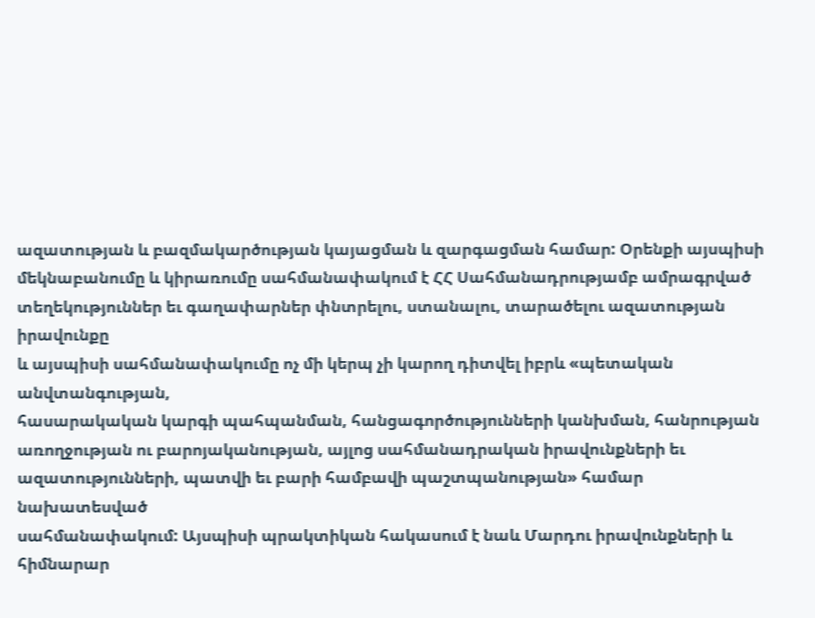ազատության և բազմակարծության կայացման և զարգացման համար: Օրենքի այսպիսի
մեկնաբանումը և կիրառումը սահմանափակում է ՀՀ Սահմանադրությամբ ամրագրված
տեղեկություններ եւ գաղափարներ փնտրելու, ստանալու, տարածելու ազատության իրավունքը
և այսպիսի սահմանափակումը ոչ մի կերպ չի կարող դիտվել իբրև «պետական անվտանգության,
հասարակական կարգի պահպանման, հանցագործությունների կանխման, հանրության
առողջության ու բարոյականության, այլոց սահմանադրական իրավունքների եւ
ազատությունների, պատվի եւ բարի համբավի պաշտպանության» համար նախատեսված
սահմանափակում: Այսպիսի պրակտիկան հակասում է նաև Մարդու իրավունքների և հիմնարար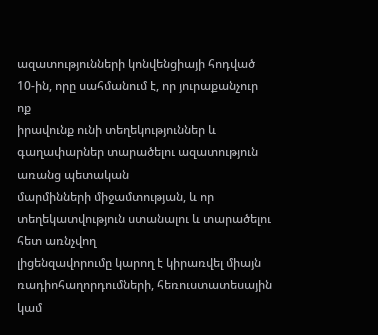ազատությունների կոնվենցիայի հոդված 10-ին, որը սահմանում է, որ յուրաքանչուր ոք
իրավունք ունի տեղեկություններ և գաղափարներ տարածելու ազատություն առանց պետական
մարմինների միջամտության, և որ տեղեկատվություն ստանալու և տարածելու հետ առնչվող
լիցենզավորումը կարող է կիրառվել միայն ռադիոհաղորդումների, հեռուստատեսային կամ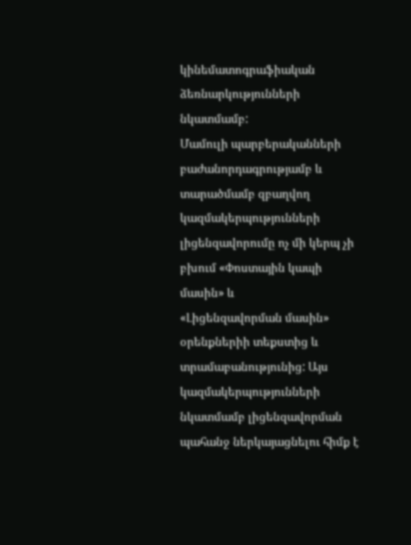կինեմատոգրաֆիական ձեռնարկությունների նկատմամբ:
Մամուլի պարբերականների բաժանորդագրությամբ և տարածմամբ զբաղվող
կազմակերպությունների լիցենզավորումը ոչ մի կերպ չի բխում «Փոստային կապի մասին» և
«Լիցենզավորման մասին» օրենքներիի տեքստից և տրամաբանությունից: Այս
կազմակերպությունների նկատմամբ լիցենզավորման պահանջ ներկայացնելու հիմք է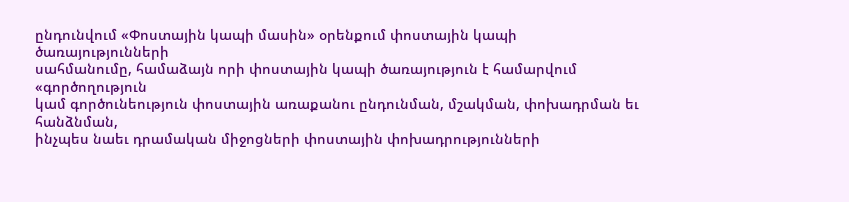ընդունվում «Փոստային կապի մասին» օրենքում փոստային կապի ծառայությունների
սահմանումը, համաձայն որի փոստային կապի ծառայություն է համարվում «գործողություն
կամ գործունեություն փոստային առաքանու ընդունման, մշակման, փոխադրման եւ հանձնման,
ինչպես նաեւ դրամական միջոցների փոստային փոխադրությունների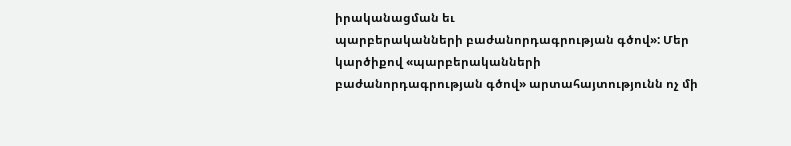իրականացման եւ
պարբերականների բաժանորդագրության գծով»: Մեր կարծիքով «պարբերականների
բաժանորդագրության գծով» արտահայտությունն ոչ մի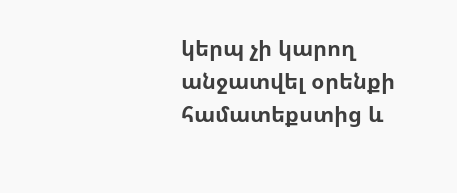կերպ չի կարող անջատվել օրենքի
համատեքստից և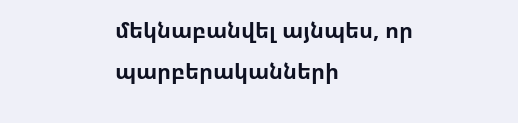մեկնաբանվել այնպես, որ պարբերականների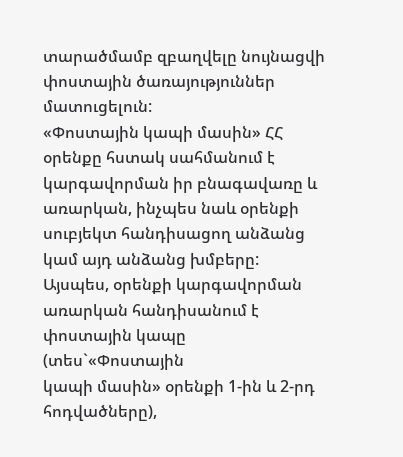տարածմամբ զբաղվելը նույնացվի
փոստային ծառայություններ մատուցելուն:
«Փոստային կապի մասին» ՀՀ օրենքը հստակ սահմանում է կարգավորման իր բնագավառը և
առարկան, ինչպես նաև օրենքի սուբյեկտ հանդիսացող անձանց կամ այդ անձանց խմբերը:
Այսպես, օրենքի կարգավորման առարկան հանդիսանում է փոստային կապը (տես`«Փոստային
կապի մասին» օրենքի 1-ին և 2-րդ հոդվածները),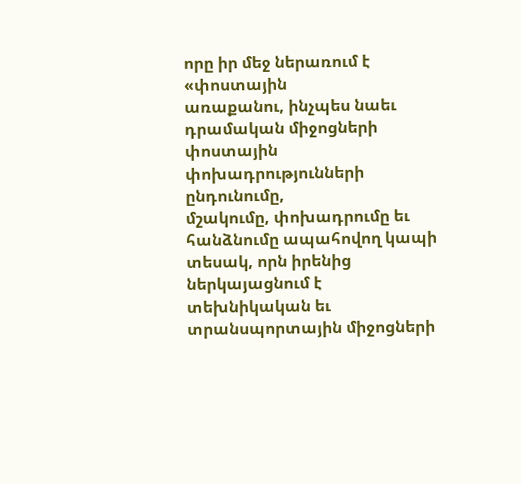որը իր մեջ ներառում է «փոստային
առաքանու, ինչպես նաեւ դրամական միջոցների փոստային փոխադրությունների ընդունումը,
մշակումը, փոխադրումը եւ հանձնումը ապահովող կապի տեսակ, որն իրենից ներկայացնում է
տեխնիկական եւ տրանսպորտային միջոցների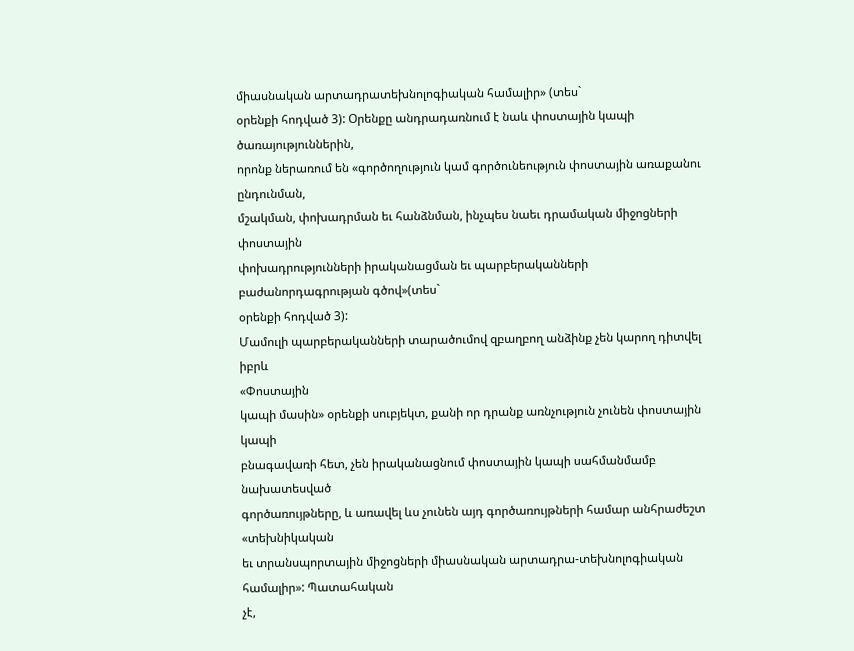միասնական արտադրատեխնոլոգիական համալիր» (տես`
օրենքի հոդված 3): Օրենքը անդրադառնում է նաև փոստային կապի ծառայություններին,
որոնք ներառում են «գործողություն կամ գործունեություն փոստային առաքանու ընդունման,
մշակման, փոխադրման եւ հանձնման, ինչպես նաեւ դրամական միջոցների փոստային
փոխադրությունների իրականացման եւ պարբերականների բաժանորդագրության գծով»(տես`
օրենքի հոդված 3):
Մամուլի պարբերականների տարածումով զբաղբող անձինք չեն կարող դիտվել իբրև
«Փոստային
կապի մասին» օրենքի սուբյեկտ, քանի որ դրանք առնչություն չունեն փոստային կապի
բնագավառի հետ, չեն իրականացնում փոստային կապի սահմանմամբ նախատեսված
գործառույթները, և առավել ևս չունեն այդ գործառույթների համար անհրաժեշտ «տեխնիկական
եւ տրանսպորտային միջոցների միասնական արտադրա-տեխնոլոգիական համալիր»: Պատահական
չէ,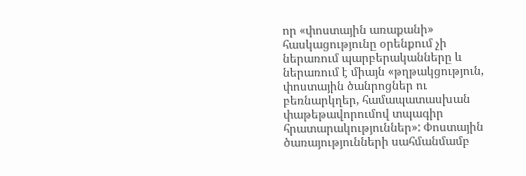որ «փոստային առաքանի» հասկացությունը օրենքում չի ներառում պարբերականները և
ներառում է միայն «թղթակցություն, փոստային ծանրոցներ ու բեռնարկղեր, համապատասխան
փաթեթավորումով տպագիր հրատարակություններ»: Փոստային ծառայությունների սահմանմամբ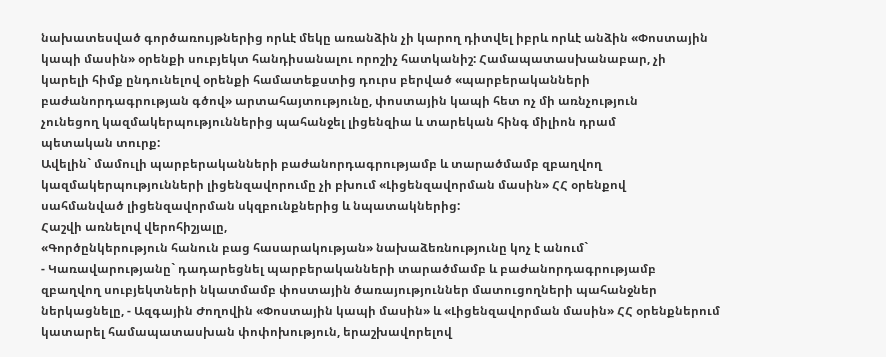նախատեսված գործառույթներից որևէ մեկը առանձին չի կարող դիտվել իբրև որևէ անձին «Փոստային
կապի մասին» օրենքի սուբյեկտ հանդիսանալու որոշիչ հատկանիշ: Համապատասխանաբար, չի
կարելի հիմք ընդունելով օրենքի համատեքստից դուրս բերված «պարբերականների
բաժանորդագրության գծով» արտահայտությունը, փոստային կապի հետ ոչ մի առնչություն
չունեցող կազմակերպություններից պահանջել լիցենզիա և տարեկան հինգ միլիոն դրամ
պետական տուրք:
Ավելին` մամուլի պարբերականների բաժանորդագրությամբ և տարածմամբ զբաղվող
կազմակերպությունների լիցենզավորումը չի բխում «Լիցենզավորման մասին» ՀՀ օրենքով
սահմանված լիցենզավորման սկզբունքներից և նպատակներից:
Հաշվի առնելով վերոհիշյալը,
«Գործընկերություն հանուն բաց հասարակության» նախաձեռնությունը կոչ է անում`
- Կառավարությանը` դադարեցնել պարբերականների տարածմամբ և բաժանորդագրությամբ
զբաղվող սուբյեկտների նկատմամբ փոստային ծառայություններ մատուցողների պահանջներ
ներկացնելը, - Ազգային Ժողովին «Փոստային կապի մասին» և «Լիցենզավորման մասին» ՀՀ օրենքներում
կատարել համապատասխան փոփոխություն, երաշխավորելով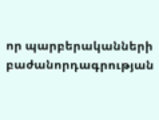որ պարբերականների
բաժանորդագրության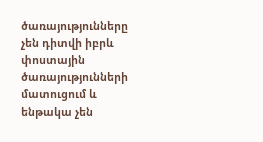ծառայությունները չեն դիտվի իբրև փոստային ծառայությունների
մատուցում և ենթակա չեն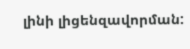լինի լիցենզավորման: